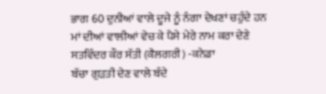ਭਾਗ 60 ਦੁਨੀਆਂ ਵਾਲੇ ਦੂਜੇ ਨੂੰ ਨੰਗਾ ਦੇਖਣਾਂ ਚਹੁੰਦੇ ਹਨ
ਮਾਂ ਦੀਆਂ ਵਾਲੀਆਂ ਵੇਚ ਕੇ ਪੈਸੇ ਮੇਰੇ ਨਾਮ ਕਰਾ ਦੇਣੇ
ਸਤਵਿੰਦਰ ਕੌਰ ਸੱਤੀ (ਕੈਲਗਰੀ) -ਕਨੇਡਾ
ਬੱਚਾ ਗੁੜਤੀ ਦੇਣ ਵਾਲੇ ਬੰਦੇ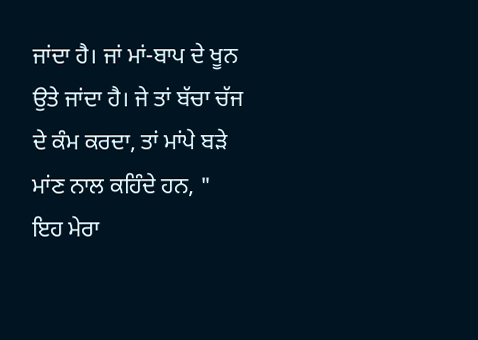ਜਾਂਦਾ ਹੈ। ਜਾਂ ਮਾਂ-ਬਾਪ ਦੇ ਖੂਨ ਉਤੇ ਜਾਂਦਾ ਹੈ। ਜੇ ਤਾਂ ਬੱਚਾ ਚੱਜ ਦੇ ਕੰਮ ਕਰਦਾ, ਤਾਂ ਮਾਂਪੇ ਬੜੇ ਮਾਂਣ ਨਾਲ ਕਹਿੰਦੇ ਹਨ, "  ਇਹ ਮੇਰਾ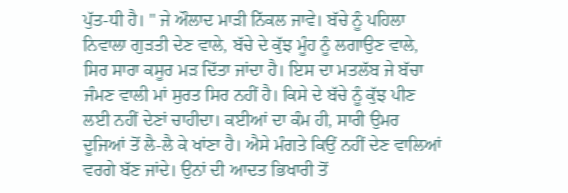ਪੁੱਤ-ਧੀ ਹੈ। " ਜੇ ਔਲਾਦ ਮਾੜੀ ਨਿੱਕਲ ਜਾਵੇ। ਬੱਚੇ ਨੂੰ ਪਹਿਲਾ ਨਿਵਾਲਾ ਗੁੜਤੀ ਦੇਣ ਵਾਲੇ, ਬੱਚੇ ਦੇ ਕੁੱਝ ਮੂੰਹ ਨੂੰ ਲਗਾਉਣ ਵਾਲੇ, ਸਿਰ ਸਾਰਾ ਕਸੂਰ ਮੜ ਦਿੱਤਾ ਜਾਂਦਾ ਹੈ। ਇਸ ਦਾ ਮਤਲੱਬ ਜੇ ਬੱਚਾ ਜੰਮਣ ਵਾਲੀ ਮਾਂ ਸੁਰਤ ਸਿਰ ਨਹੀਂ ਹੈ। ਕਿਸੇ ਦੇ ਬੱਚੇ ਨੂੰ ਕੁੱਝ ਪੀਣ ਲਈ ਨਹੀਂ ਦੇਣਾਂ ਚਾਹੀਦਾ। ਕਈਆਂ ਦਾ ਕੰਮ ਹੀ, ਸਾਰੀ ਉਮਰ ਦੂਜਿਆਂ ਤੋਂ ਲੈ-ਲੈ ਕੇ ਖਾਂਣਾ ਹੈ। ਐਸੇ ਮੰਗਤੇ ਕਿਉਂ ਨਹੀਂ ਦੇਣ ਵਾਲਿਆਂ ਵਰਗੇ ਬੱਣ ਜਾਂਦੇ। ਉਨਾਂ ਦੀ ਆਦਤ ਭਿਖਾਰੀ ਤੋਂ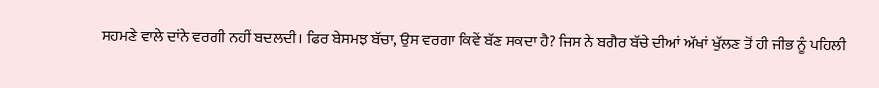ਸਹਮਣੇ ਵਾਲੇ ਦਾਂਨੇ ਵਰਗੀ ਨਹੀਂ ਬਦਲਦੀ। ਫਿਰ ਬੇਸਮਝ ਬੱਚਾ, ਉਸ ਵਰਗਾ ਕਿਵੇਂ ਬੱਣ ਸਕਦਾ ਹੈ? ਜਿਸ ਨੇ ਬਗੈਰ ਬੱਚੇ ਦੀਆਂ ਅੱਖਾਂ ਖੁੱਲਣ ਤੋਂ ਹੀ ਜੀਭ ਨੂੰ ਪਹਿਲੀ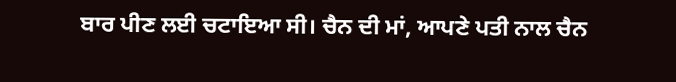ਬਾਰ ਪੀਣ ਲਈ ਚਟਾਇਆ ਸੀ। ਚੈਨ ਦੀ ਮਾਂ, ਆਪਣੇ ਪਤੀ ਨਾਲ ਚੈਨ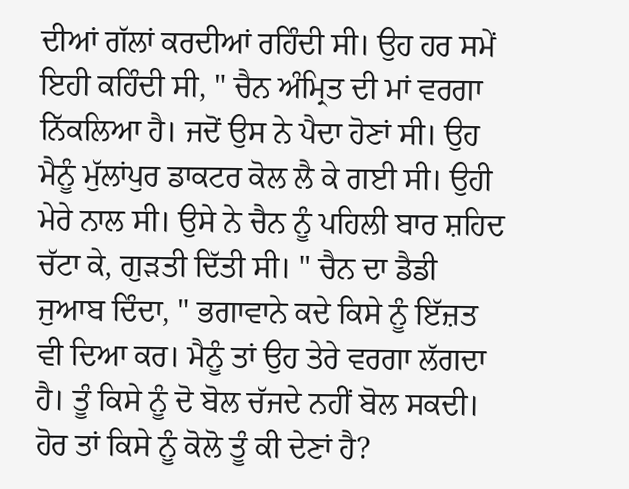ਦੀਆਂ ਗੱਲਾਂ ਕਰਦੀਆਂ ਰਹਿੰਦੀ ਸੀ। ਉਹ ਹਰ ਸਮੇਂ ਇਹੀ ਕਹਿੰਦੀ ਸੀ, " ਚੈਨ ਅੰਮ੍ਰਿਤ ਦੀ ਮਾਂ ਵਰਗਾ ਨਿੱਕਲਿਆ ਹੈ। ਜਦੋਂ ਉਸ ਨੇ ਪੈਦਾ ਹੋਣਾਂ ਸੀ। ਉਹ ਮੈਨੂੰ ਮੁੱਲਾਂਪੁਰ ਡਾਕਟਰ ਕੋਲ ਲੈ ਕੇ ਗਈ ਸੀ। ਉਹੀ ਮੇਰੇ ਨਾਲ ਸੀ। ਉਸੇ ਨੇ ਚੈਨ ਨੂੰ ਪਹਿਲੀ ਬਾਰ ਸ਼ਹਿਦ ਚੱਟਾ ਕੇ, ਗੁੜਤੀ ਦਿੱਤੀ ਸੀ। " ਚੈਨ ਦਾ ਡੈਡੀ ਜੁਆਬ ਦਿੰਦਾ, " ਭਗਾਵਾਨੇ ਕਦੇ ਕਿਸੇ ਨੂੰ ਇੱਜ਼ਤ ਵੀ ਦਿਆ ਕਰ। ਮੈਨੂੰ ਤਾਂ ਉਹ ਤੇਰੇ ਵਰਗਾ ਲੱਗਦਾ ਹੈ। ਤੂੰ ਕਿਸੇ ਨੂੰ ਦੋ ਬੋਲ ਚੱਜਦੇ ਨਹੀਂ ਬੋਲ ਸਕਦੀ। ਹੋਰ ਤਾਂ ਕਿਸੇ ਨੂੰ ਕੋਲੋ ਤੂੰ ਕੀ ਦੇਣਾਂ ਹੈ?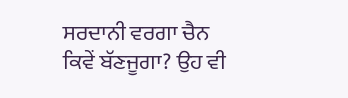ਸਰਦਾਨੀ ਵਰਗਾ ਚੈਨ ਕਿਵੇਂ ਬੱਣਜੂਗਾ? ਉਹ ਵੀ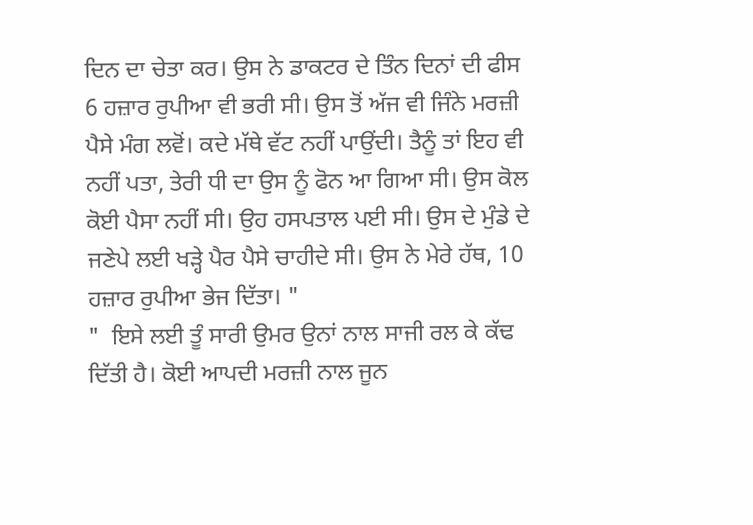ਦਿਨ ਦਾ ਚੇਤਾ ਕਰ। ਉਸ ਨੇ ਡਾਕਟਰ ਦੇ ਤਿੰਨ ਦਿਨਾਂ ਦੀ ਫੀਸ 6 ਹਜ਼ਾਰ ਰੁਪੀਆ ਵੀ ਭਰੀ ਸੀ। ਉਸ ਤੋਂ ਅੱਜ ਵੀ ਜਿੰਨੇ ਮਰਜ਼ੀ ਪੈਸੇ ਮੰਗ ਲਵੋਂ। ਕਦੇ ਮੱਥੇ ਵੱਟ ਨਹੀਂ ਪਾਉਂਦੀ। ਤੈਨੂੰ ਤਾਂ ਇਹ ਵੀ ਨਹੀਂ ਪਤਾ, ਤੇਰੀ ਧੀ ਦਾ ਉਸ ਨੂੰ ਫੋਨ ਆ ਗਿਆ ਸੀ। ਉਸ ਕੋਲ ਕੋਈ ਪੈਸਾ ਨਹੀਂ ਸੀ। ਉਹ ਹਸਪਤਾਲ ਪਈ ਸੀ। ਉਸ ਦੇ ਮੁੰਡੇ ਦੇ ਜਣੇਪੇ ਲਈ ਖੜ੍ਹੇ ਪੈਰ ਪੈਸੇ ਚਾਹੀਦੇ ਸੀ। ਉਸ ਨੇ ਮੇਰੇ ਹੱਥ, 10 ਹਜ਼ਾਰ ਰੁਪੀਆ ਭੇਜ ਦਿੱਤਾ। "
"  ਇਸੇ ਲਈ ਤੂੰ ਸਾਰੀ ਉਮਰ ਉਨਾਂ ਨਾਲ ਸਾਜੀ ਰਲ ਕੇ ਕੱਢ ਦਿੱਤੀ ਹੈ। ਕੋਈ ਆਪਦੀ ਮਰਜ਼ੀ ਨਾਲ ਜੂਨ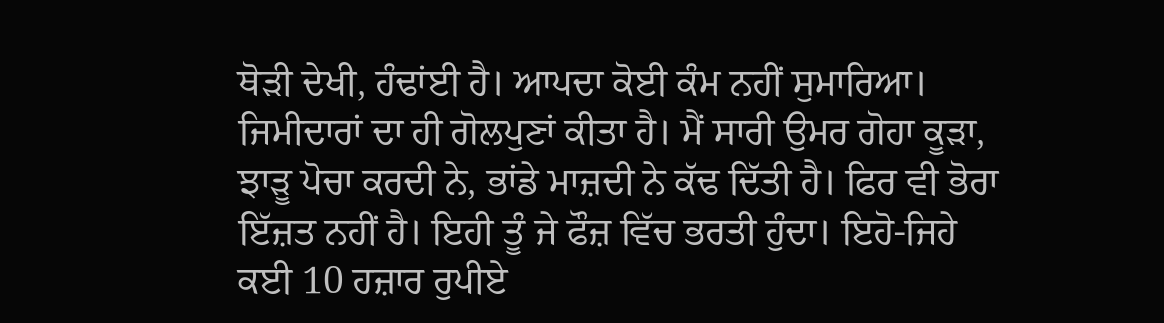ਥੋੜੀ ਦੇਖੀ, ਹੰਢਾਂਈ ਹੈ। ਆਪਦਾ ਕੋਈ ਕੰਮ ਨਹੀਂ ਸੁਮਾਰਿਆ। ਜਿਮੀਦਾਰਾਂ ਦਾ ਹੀ ਗੋਲਪੁਣਾਂ ਕੀਤਾ ਹੈ। ਮੈਂ ਸਾਰੀ ਉਮਰ ਗੋਹਾ ਕੂੜਾ, ਝਾੜੂ ਪੋਚਾ ਕਰਦੀ ਨੇ, ਭਾਂਡੇ ਮਾਜ਼ਦੀ ਨੇ ਕੱਢ ਦਿੱਤੀ ਹੈ। ਫਿਰ ਵੀ ਭੋਰਾ ਇੱਜ਼ਤ ਨਹੀਂ ਹੈ। ਇਹੀ ਤੂੰ ਜੇ ਫੌਜ਼ ਵਿੱਚ ਭਰਤੀ ਹੁੰਦਾ। ਇਹੋ-ਜਿਹੇ ਕਈ 10 ਹਜ਼ਾਰ ਰੁਪੀਏ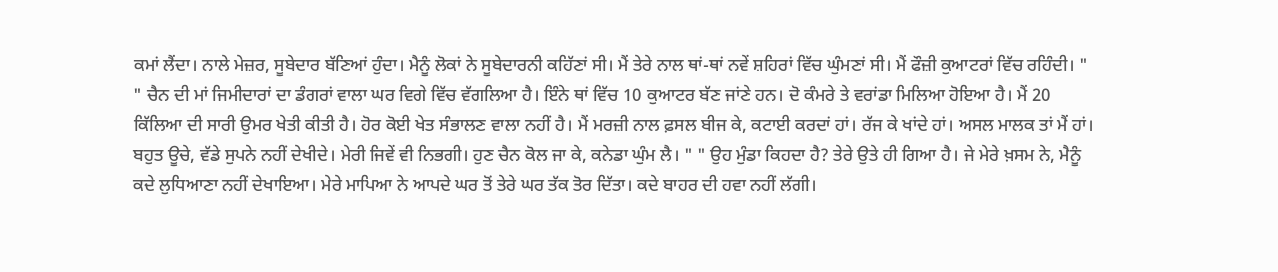ਕਮਾਂ ਲੈਂਦਾ। ਨਾਲੇ ਮੇਜ਼ਰ, ਸੂਬੇਦਾਰ ਬੱਣਿਆਂ ਹੁੰਦਾ। ਮੈਨੂੰ ਲੋਕਾਂ ਨੇ ਸੂਬੇਦਾਰਨੀ ਕਹਿੱਣਾਂ ਸੀ। ਮੈਂ ਤੇਰੇ ਨਾਲ ਥਾਂ-ਥਾਂ ਨਵੇਂ ਸ਼ਹਿਰਾਂ ਵਿੱਚ ਘੁੰਮਣਾਂ ਸੀ। ਮੈਂ ਫੌਜ਼ੀ ਕੁਆਟਰਾਂ ਵਿੱਚ ਰਹਿੰਦੀ। " " ਚੈਨ ਦੀ ਮਾਂ ਜਿਮੀਦਾਰਾਂ ਦਾ ਡੰਗਰਾਂ ਵਾਲਾ ਘਰ ਵਿਗੇ ਵਿੱਚ ਵੱਗਲਿਆ ਹੈ। ਇੰਨੇ ਥਾਂ ਵਿੱਚ 10 ਕੁਆਟਰ ਬੱਣ ਜਾਂਣੇ ਹਨ। ਦੋ ਕੰਮਰੇ ਤੇ ਵਰਾਂਡਾ ਮਿਲਿਆ ਹੋਇਆ ਹੈ। ਮੈਂ 20 ਕਿੱਲਿਆ ਦੀ ਸਾਰੀ ਉਮਰ ਖੇਤੀ ਕੀਤੀ ਹੈ। ਹੋਰ ਕੋਈ ਖੇਤ ਸੰਭਾਲਣ ਵਾਲਾ ਨਹੀਂ ਹੈ। ਮੈਂ ਮਰਜ਼ੀ ਨਾਲ ਫ਼ਸਲ ਬੀਜ ਕੇ, ਕਟਾਈ ਕਰਦਾਂ ਹਾਂ। ਰੱਜ ਕੇ ਖਾਂਦੇ ਹਾਂ। ਅਸਲ ਮਾਲਕ ਤਾਂ ਮੈਂ ਹਾਂ। ਬਹੁਤ ਊਚੇ, ਵੱਡੇ ਸੁਪਨੇ ਨਹੀਂ ਦੇਖੀਦੇ। ਮੇਰੀ ਜਿਵੇਂ ਵੀ ਨਿਭਗੀ। ਹੁਣ ਚੈਨ ਕੋਲ ਜਾ ਕੇ, ਕਨੇਡਾ ਘੁੰਮ ਲੈ। " " ਉਹ ਮੁੰਡਾ ਕਿਹਦਾ ਹੈ? ਤੇਰੇ ਉਤੇ ਹੀ ਗਿਆ ਹੈ। ਜੇ ਮੇਰੇ ਖ਼ਸਮ ਨੇ, ਮੈਨੂੰ ਕਦੇ ਲੁਧਿਆਣਾ ਨਹੀਂ ਦੇਖਾਇਆ। ਮੇਰੇ ਮਾਪਿਆ ਨੇ ਆਪਦੇ ਘਰ ਤੋਂ ਤੇਰੇ ਘਰ ਤੱਕ ਤੋਰ ਦਿੱਤਾ। ਕਦੇ ਬਾਹਰ ਦੀ ਹਵਾ ਨਹੀਂ ਲੱਗੀ।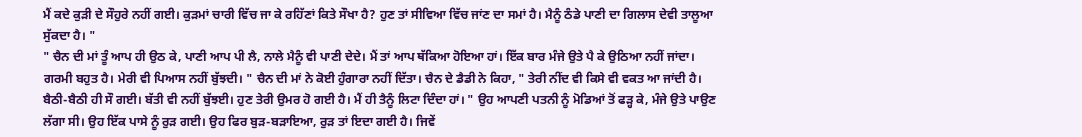ਮੈਂ ਕਦੇ ਕੁੜੀ ਦੇ ਸੌਹੁਰੇ ਨਹੀਂ ਗਈ। ਕੁੜਮਾਂ ਚਾਰੀ ਵਿੱਚ ਜਾ ਕੇ ਰਹਿੱਣਾਂ ਕਿਤੇ ਸੌਖਾ ਹੈ? ਹੁਣ ਤਾਂ ਸੀਵਿਆ ਵਿੱਚ ਜਾਂਣ ਦਾ ਸਮਾਂ ਹੈ। ਮੈਨੂੰ ਠੰਡੇ ਪਾਣੀ ਦਾ ਗਿਲਾਸ ਦੇਵੀ ਤਾਲੂਆ ਸੁੱਕਦਾ ਹੈ। "
" ਚੈਨ ਦੀ ਮਾਂ ਤੂੰ ਆਪ ਹੀ ਉਠ ਕੇ, ਪਾਣੀ ਆਪ ਪੀ ਲੈ, ਨਾਲੇ ਮੈਨੂੰ ਵੀ ਪਾਣੀ ਦੇਦੇ। ਮੈਂ ਤਾਂ ਆਪ ਥੱਕਿਆ ਹੋਇਆ ਹਾਂ। ਇੱਕ ਬਾਰ ਮੰਜੇ ਉਤੇ ਪੈ ਕੇ ਉਠਿਆ ਨਹੀਂ ਜਾਂਦਾ। ਗਰਮੀ ਬਹੁਤ ਹੈ। ਮੇਰੀ ਵੀ ਪਿਆਸ ਨਹੀਂ ਬੁੱਝਦੀ। " ਚੈਨ ਦੀ ਮਾਂ ਨੇ ਕੋਈ ਹੁੰਗਾਰਾ ਨਹੀਂ ਦਿੱਤਾ। ਚੈਨ ਦੇ ਡੈਡੀ ਨੇ ਕਿਹਾ, " ਤੇਰੀ ਨੀਂਦ ਵੀ ਕਿਸੇ ਵੀ ਵਕਤ ਆ ਜਾਂਦੀ ਹੈ। ਬੈਠੀ-ਬੈਠੀ ਹੀ ਸੌ ਗਈ। ਬੱਤੀ ਵੀ ਨਹੀਂ ਬੁੱਝਈ। ਹੁਣ ਤੇਰੀ ਉਮਰ ਹੋ ਗਈ ਹੈ। ਮੈਂ ਹੀ ਤੈਨੂੰ ਲਿਟਾ ਦਿੰਦਾ ਹਾਂ। " ਉਹ ਆਪਣੀ ਪਤਨੀ ਨੂੰ ਮੋਡਿਆਂ ਤੋਂ ਫੜ੍ਹ ਕੇ, ਮੰਜੇ ਉਤੇ ਪਾਉਣ ਲੱਗਾ ਸੀ। ਉਹ ਇੱਕ ਪਾਸੇ ਨੂੰ ਰੁੜ ਗਈ। ਉਹ ਫਿਰ ਬੁੜ-ਬੜਾਇਆ, ਰੁੜ ਤਾਂ ਇਦਾ ਗਈ ਹੈ। ਜਿਵੇਂ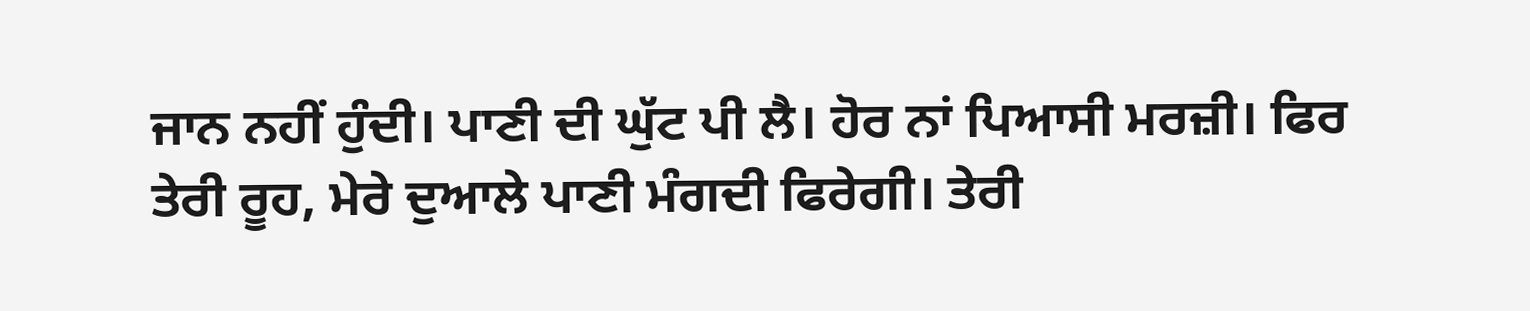ਜਾਨ ਨਹੀਂ ਹੁੰਦੀ। ਪਾਣੀ ਦੀ ਘੁੱਟ ਪੀ ਲੈ। ਹੋਰ ਨਾਂ ਪਿਆਸੀ ਮਰਜ਼ੀ। ਫਿਰ ਤੇਰੀ ਰੂਹ, ਮੇਰੇ ਦੁਆਲੇ ਪਾਣੀ ਮੰਗਦੀ ਫਿਰੇਗੀ। ਤੇਰੀ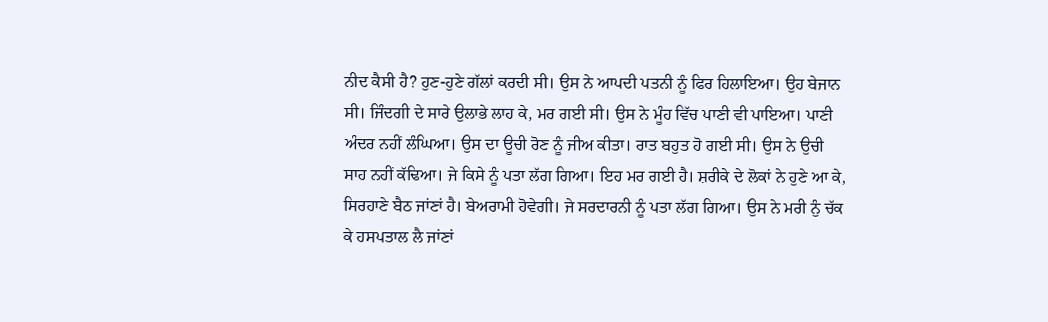ਨੀਦ ਕੈਸੀ ਹੈ? ਹੁਣ-ਹੁਣੇ ਗੱਲਾਂ ਕਰਦੀ ਸੀ। ਉਸ ਨੇ ਆਪਦੀ ਪਤਨੀ ਨੂੰ ਫਿਰ ਹਿਲਾਇਆ। ਉਹ ਬੇਜਾਨ ਸੀ। ਜਿੰਦਗੀ ਦੇ ਸਾਰੇ ਉਲਾਭੇ ਲਾਹ ਕੇ, ਮਰ ਗਈ ਸੀ। ਉਸ ਨੇ ਮੂੰਹ ਵਿੱਚ ਪਾਣੀ ਵੀ ਪਾਇਆ। ਪਾਣੀ ਅੰਦਰ ਨਹੀਂ ਲੰਘਿਆ। ਉਸ ਦਾ ਊਚੀ ਰੋਣ ਨੂੰ ਜੀਅ ਕੀਤਾ। ਰਾਤ ਬਹੁਤ ਹੋ ਗਈ ਸੀ। ਉਸ ਨੇ ਉਚੀ ਸਾਹ ਨਹੀਂ ਕੱਢਿਆ। ਜੇ ਕਿਸੇ ਨੂੰ ਪਤਾ ਲੱਗ ਗਿਆ। ਇਹ ਮਰ ਗਈ ਹੈ। ਸ਼ਰੀਕੇ ਦੇ ਲੋਕਾਂ ਨੇ ਹੁਣੇ ਆ ਕੇ, ਸਿਰਹਾਣੇ ਬੈਠ ਜਾਂਣਾਂ ਹੈ। ਬੇਅਰਾਮੀ ਹੋਵੇਗੀ। ਜੇ ਸਰਦਾਰਨੀ ਨੂੰ ਪਤਾ ਲੱਗ ਗਿਆ। ਉਸ ਨੇ ਮਰੀ ਨੁੰ ਚੱਕ ਕੇ ਹਸਪਤਾਲ ਲੈ ਜਾਂਣਾਂ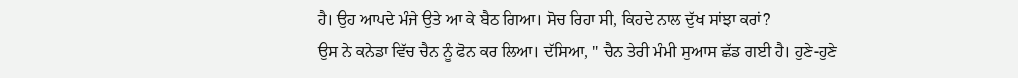ਹੈ। ਉਹ ਆਪਦੇ ਮੰਜੇ ਉਤੇ ਆ ਕੇ ਬੈਠ ਗਿਆ। ਸੋਚ ਰਿਹਾ ਸੀ, ਕਿਹਦੇ ਨਾਲ ਦੁੱਖ ਸਾਂਝਾ ਕਰਾਂ?
ਉਸ ਨੇ ਕਨੇਡਾ ਵਿੱਚ ਚੈਨ ਨੂੰ ਫੋਨ ਕਰ ਲਿਆ। ਦੱਸਿਆ, " ਚੈਨ ਤੇਰੀ ਮੰਮੀ ਸੁਆਸ ਛੱਡ ਗਈ ਹੈ। ਹੁਣੇ-ਹੁਣੇ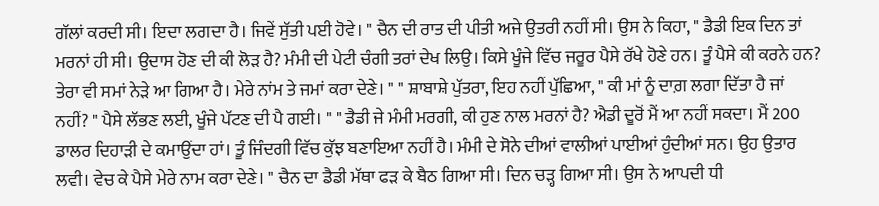ਗੱਲਾਂ ਕਰਦੀ ਸੀ। ਇਦਾ ਲਗਦਾ ਹੈ। ਜਿਵੇਂ ਸੁੱਤੀ ਪਈ ਹੋਵੇ। " ਚੈਨ ਦੀ ਰਾਤ ਦੀ ਪੀਤੀ ਅਜੇ ਉਤਰੀ ਨਹੀਂ ਸੀ। ਉਸ ਨੇ ਕਿਹਾ, " ਡੈਡੀ ਇਕ ਦਿਨ ਤਾਂ ਮਰਨਾਂ ਹੀ ਸੀ। ਉਦਾਸ ਹੋਣ ਦੀ ਕੀ ਲੋੜ ਹੈ? ਮੰਮੀ ਦੀ ਪੇਟੀ ਚੰਗੀ ਤਰਾਂ ਦੇਖ ਲਿਉ। ਕਿਸੇ ਖੂੰਜੇ ਵਿੱਚ ਜਰੂਰ ਪੈਸੇ ਰੱਖੇ ਹੋਣੇ ਹਨ। ਤੂੰ ਪੈਸੇ ਕੀ ਕਰਨੇ ਹਨ? ਤੇਰਾ ਵੀ ਸਮਾਂ ਨੇੜੇ ਆ ਗਿਆ ਹੈ। ਮੇਰੇ ਨਾਂਮ ਤੇ ਜਮਾਂ ਕਰਾ ਦੇਣੇ। " " ਸ਼ਾਬਾਸ਼ੇ ਪੁੱਤਰਾ, ਇਹ ਨਹੀਂ ਪੁੱਛਿਆ, " ਕੀ ਮਾਂ ਨੂੰ ਦਾਗ਼ ਲਗਾ ਦਿੱਤਾ ਹੈ ਜਾਂ ਨਹੀਂ? " ਪੈਸੇ ਲੱਭਣ ਲਈ, ਖੂੰਜੇ ਪੱਟਣ ਦੀ ਪੈ ਗਈ। " " ਡੈਡੀ ਜੇ ਮੰਮੀ ਮਰਗੀ, ਕੀ ਹੁਣ ਨਾਲ ਮਰਨਾਂ ਹੈ? ਐਡੀ ਦੂਰੋਂ ਮੈਂ ਆ ਨਹੀਂ ਸਕਦਾ। ਮੈਂ 200 ਡਾਲਰ ਦਿਹਾੜੀ ਦੇ ਕਮਾਉਂਦਾ ਹਾਂ। ਤੂੰ ਜਿੰਦਗੀ ਵਿੱਚ ਕੁੱਝ ਬਣਾਇਆ ਨਹੀਂ ਹੈ। ਮੰਮੀ ਦੇ ਸੋਨੇ ਦੀਆਂ ਵਾਲੀਆਂ ਪਾਈਆਂ ਹੁੰਦੀਆਂ ਸਨ। ਉਹ ਉਤਾਰ ਲਵੀ। ਵੇਚ ਕੇ ਪੈਸੇ ਮੇਰੇ ਨਾਮ ਕਰਾ ਦੇਣੇ। " ਚੈਨ ਦਾ ਡੈਡੀ ਮੱਥਾ ਫੜ ਕੇ ਬੈਠ ਗਿਆ ਸੀ। ਦਿਨ ਚੜ੍ਹ ਗਿਆ ਸੀ। ਉਸ ਨੇ ਆਪਦੀ ਧੀ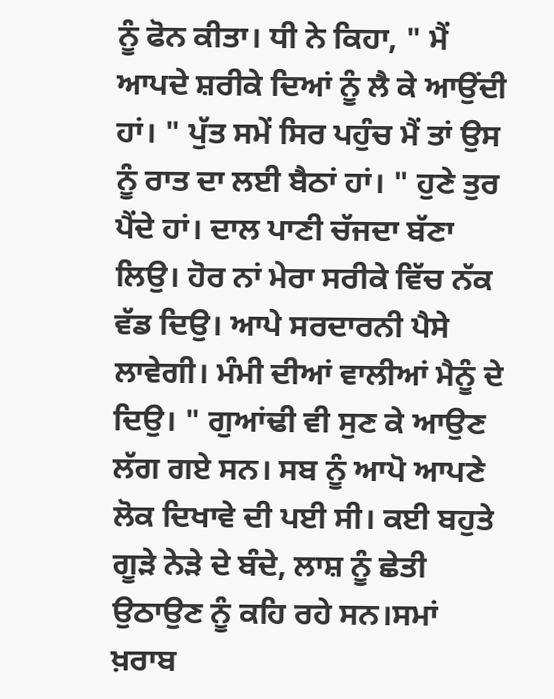ਨੂੰ ਫੋਨ ਕੀਤਾ। ਧੀ ਨੇ ਕਿਹਾ, " ਮੈਂ ਆਪਦੇ ਸ਼ਰੀਕੇ ਦਿਆਂ ਨੂੰ ਲੈ ਕੇ ਆਉਂਦੀ ਹਾਂ। " ਪੁੱਤ ਸਮੇਂ ਸਿਰ ਪਹੁੰਚ ਮੈਂ ਤਾਂ ਉਸ ਨੂੰ ਰਾਤ ਦਾ ਲਈ ਬੈਠਾਂ ਹਾਂ। " ਹੁਣੇ ਤੁਰ ਪੈਂਦੇ ਹਾਂ। ਦਾਲ ਪਾਣੀ ਚੱਜਦਾ ਬੱਣਾ ਲਿਉ। ਹੋਰ ਨਾਂ ਮੇਰਾ ਸਰੀਕੇ ਵਿੱਚ ਨੱਕ ਵੱਡ ਦਿਉ। ਆਪੇ ਸਰਦਾਰਨੀ ਪੈਸੇ ਲਾਵੇਗੀ। ਮੰਮੀ ਦੀਆਂ ਵਾਲੀਆਂ ਮੈਨੂੰ ਦੇ ਦਿਉ। " ਗੁਆਂਢੀ ਵੀ ਸੁਣ ਕੇ ਆਉਣ ਲੱਗ ਗਏ ਸਨ। ਸਬ ਨੂੰ ਆਪੋ ਆਪਣੇ ਲੋਕ ਦਿਖਾਵੇ ਦੀ ਪਈ ਸੀ। ਕਈ ਬਹੁਤੇ ਗੂੜੇ ਨੇੜੇ ਦੇ ਬੰਦੇ, ਲਾਸ਼ ਨੂੰ ਛੇਤੀ ਉਠਾਉਣ ਨੂੰ ਕਹਿ ਰਹੇ ਸਨ।ਸਮਾਂ ਖ਼ਰਾਬ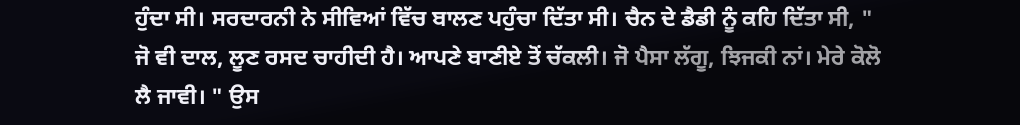ਹੁੰਦਾ ਸੀ। ਸਰਦਾਰਨੀ ਨੇ ਸੀਵਿਆਂ ਵਿੱਚ ਬਾਲਣ ਪਹੁੰਚਾ ਦਿੱਤਾ ਸੀ। ਚੈਨ ਦੇ ਡੈਡੀ ਨੂੰ ਕਹਿ ਦਿੱਤਾ ਸੀ, " ਜੋ ਵੀ ਦਾਲ, ਲੂਣ ਰਸਦ ਚਾਹੀਦੀ ਹੈ। ਆਪਣੇ ਬਾਣੀਏ ਤੋਂ ਚੱਕਲੀ। ਜੋ ਪੈਸਾ ਲੱਗੂ, ਝਿਜਕੀ ਨਾਂ। ਮੇਰੇ ਕੋਲੋ ਲੈ ਜਾਵੀ। " ਉਸ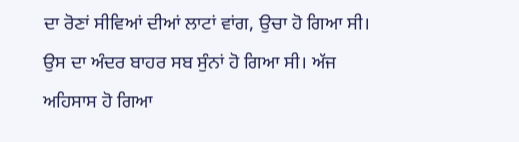ਦਾ ਰੋਣਾਂ ਸੀਵਿਆਂ ਦੀਆਂ ਲਾਟਾਂ ਵਾਂਗ, ਉਚਾ ਹੋ ਗਿਆ ਸੀ। ਉਸ ਦਾ ਅੰਦਰ ਬਾਹਰ ਸਬ ਸੁੰਨਾਂ ਹੋ ਗਿਆ ਸੀ। ਅੱਜ ਅਹਿਸਾਸ ਹੋ ਗਿਆ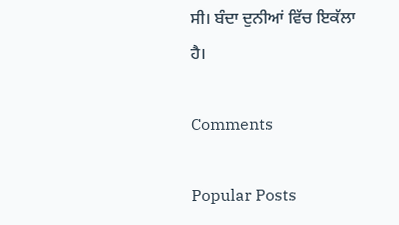ਸੀ। ਬੰਦਾ ਦੁਨੀਆਂ ਵਿੱਚ ਇਕੱਲਾ ਹੈ।

Comments

Popular Posts